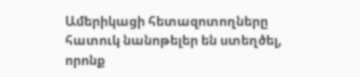Ամերիկացի հետազոտողները հատուկ նանոթելեր են ստեղծել, որոնք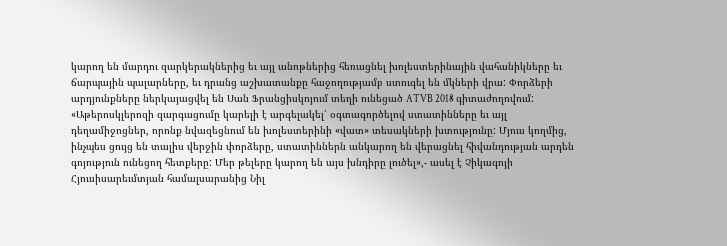կարող են մարդու զարկերակներից եւ այլ անոթներից հեռացնել խոլեստերինային վահանիկները եւ ճարպային պալարները, եւ դրանց աշխատանքը հաջողությամբ ստուգել են մկների վրա: Փորձերի արդյունքները ներկայացվել են Սան Ֆրանցիսկոյում տեղի ունեցած ATVB 2018 գիտաժողովում:
«Աթերոսկլերոզի զարգացումը կարելի է արգելակել՝ օգտագործելով ստատինները եւ այլ դեղամիջոցներ, որոնք նվազեցնում են խոլեստերինի «վատ» տեսակների խտությունը: Մյուս կողմից, ինչպես ցույց են տալիս վերջին փորձերը, ստատիններն անկարող են վերացնել հիվանդության արդեն գոյություն ունեցող հետքերը: Մեր թելերը կարող են այս խնդիրը լուծել»,- ասել է Չիկագոյի Հյուսիսարեւմտյան համալսարանից Նիլ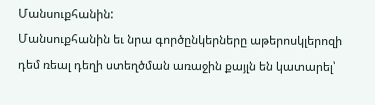Մանսուքհանին:
Մանսուքհանին եւ նրա գործընկերները աթերոսկլերոզի դեմ ռեալ դեղի ստեղծման առաջին քայլն են կատարել՝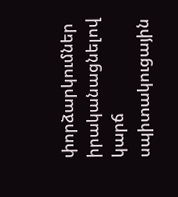փորձարկումներ իրականացնելով կարճ սպիտակուցային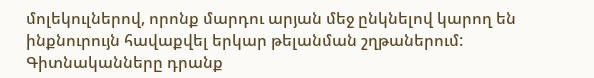մոլեկուլներով, որոնք մարդու արյան մեջ ընկնելով կարող են ինքնուրույն հավաքվել երկար թելանման շղթաներում:
Գիտնականները դրանք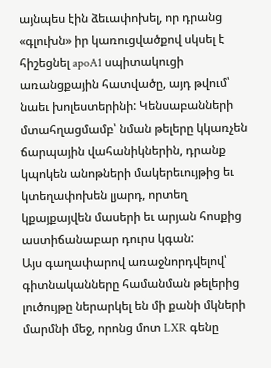այնպես էին ձեւափոխել, որ դրանց «գլուխն» իր կառուցվածքով սկսել է հիշեցնել apoA1 սպիտակուցի առանցքային հատվածը, այդ թվում՝ նաեւ խոլեստերինի: Կենսաբանների մտահղացմամբ՝ նման թելերը կկառչեն ճարպային վահանիկներին, դրանք կպոկեն անոթների մակերեւույթից եւ կտեղափոխեն լյարդ, որտեղ կքայքայվեն մասերի եւ արյան հոսքից աստիճանաբար դուրս կգան:
Այս գաղափարով առաջնորդվելով՝ գիտնականները համանման թելերից լուծույթը ներարկել են մի քանի մկների մարմնի մեջ, որոնց մոտ LXR գենը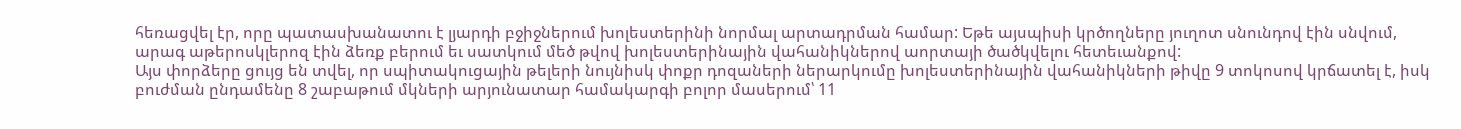հեռացվել էր, որը պատասխանատու է լյարդի բջիջներում խոլեստերինի նորմալ արտադրման համար: Եթե այսպիսի կրծողները յուղոտ սնունդով էին սնվում, արագ աթերոսկլերոզ էին ձեռք բերում եւ սատկում մեծ թվով խոլեստերինային վահանիկներով աորտայի ծածկվելու հետեւանքով:
Այս փորձերը ցույց են տվել, որ սպիտակուցային թելերի նույնիսկ փոքր դոզաների ներարկումը խոլեստերինային վահանիկների թիվը 9 տոկոսով կրճատել է, իսկ բուժման ընդամենը 8 շաբաթում մկների արյունատար համակարգի բոլոր մասերում՝ 11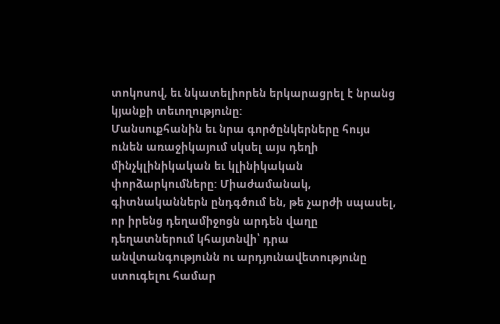տոկոսով, եւ նկատելիորեն երկարացրել է նրանց կյանքի տեւողությունը:
Մանսուքհանին եւ նրա գործընկերները հույս ունեն առաջիկայում սկսել այս դեղի մինչկլինիկական եւ կլինիկական փորձարկումները: Միաժամանակ, գիտնականներն ընդգծում են, թե չարժի սպասել, որ իրենց դեղամիջոցն արդեն վաղը դեղատներում կհայտնվի՝ դրա անվտանգությունն ու արդյունավետությունը ստուգելու համար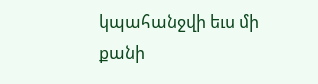կպահանջվի եւս մի քանի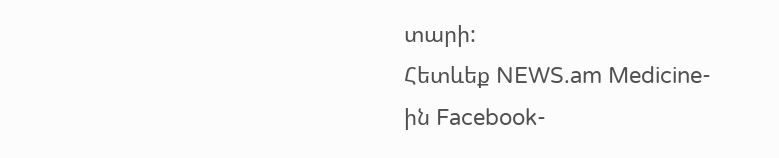տարի:
Հետևեք NEWS.am Medicine-ին Facebook-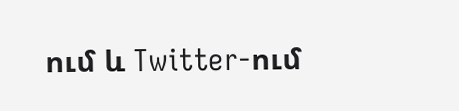ում և Twitter-ում